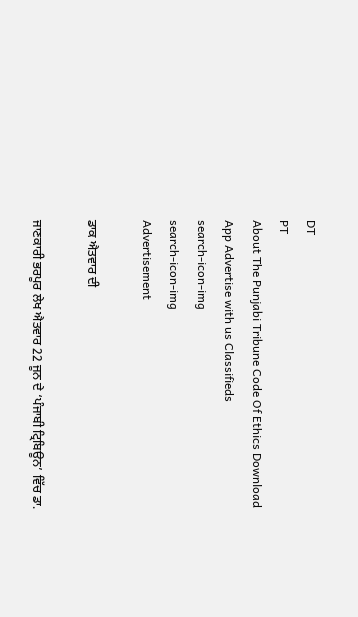DT
PT
About The Punjabi Tribune Code Of Ethics Download App Advertise with us Classifieds
search-icon-img
search-icon-img
Advertisement

ਡਾਕ ਐਤਵਾਰ ਦੀ

ਜਾਣਕਾਰੀ ਭਰਪੂਰ ਲੇਖ ਐਤਵਾਰ 22 ਜੂਨ ਦੇ ‘ਪੰਜਾਬੀ ਟ੍ਰਿਬਿਊਨ’ ਵਿੱਚ ਡਾ.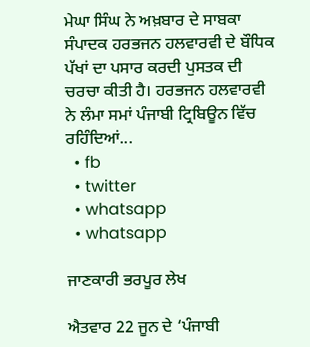ਮੇਘਾ ਸਿੰਘ ਨੇ ਅਖ਼ਬਾਰ ਦੇ ਸਾਬਕਾ ਸੰਪਾਦਕ ਹਰਭਜਨ ਹਲਵਾਰਵੀ ਦੇ ਬੌਧਿਕ ਪੱਖਾਂ ਦਾ ਪਸਾਰ ਕਰਦੀ ਪੁਸਤਕ ਦੀ ਚਰਚਾ ਕੀਤੀ ਹੈ। ਹਰਭਜਨ ਹਲਵਾਰਵੀ ਨੇ ਲੰਮਾ ਸਮਾਂ ਪੰਜਾਬੀ ਟ੍ਰਿਬਿਊਨ ਵਿੱਚ ਰਹਿੰਦਿਆਂ...
  • fb
  • twitter
  • whatsapp
  • whatsapp

ਜਾਣਕਾਰੀ ਭਰਪੂਰ ਲੇਖ

ਐਤਵਾਰ 22 ਜੂਨ ਦੇ ‘ਪੰਜਾਬੀ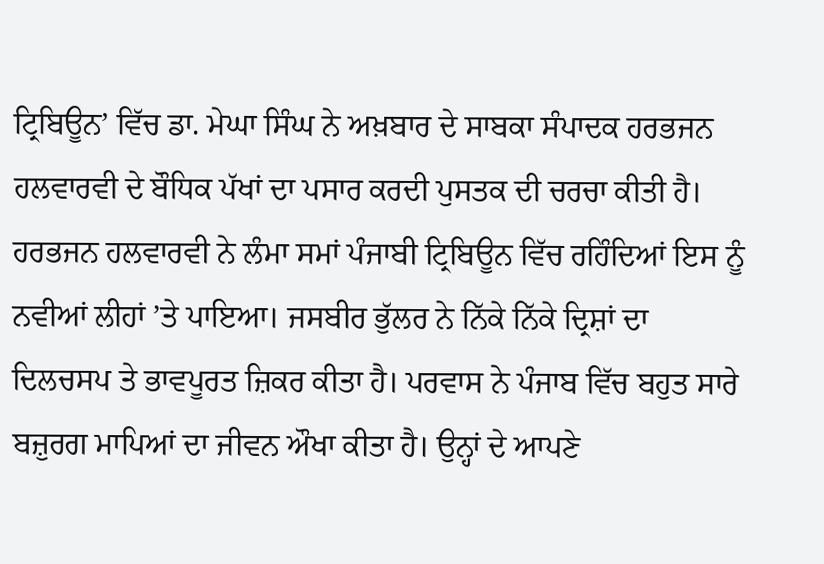ਟ੍ਰਿਬਿਊਨ’ ਵਿੱਚ ਡਾ. ਮੇਘਾ ਸਿੰਘ ਨੇ ਅਖ਼ਬਾਰ ਦੇ ਸਾਬਕਾ ਸੰਪਾਦਕ ਹਰਭਜਨ ਹਲਵਾਰਵੀ ਦੇ ਬੌਧਿਕ ਪੱਖਾਂ ਦਾ ਪਸਾਰ ਕਰਦੀ ਪੁਸਤਕ ਦੀ ਚਰਚਾ ਕੀਤੀ ਹੈ। ਹਰਭਜਨ ਹਲਵਾਰਵੀ ਨੇ ਲੰਮਾ ਸਮਾਂ ਪੰਜਾਬੀ ਟ੍ਰਿਬਿਊਨ ਵਿੱਚ ਰਹਿੰਦਿਆਂ ਇਸ ਨੂੰ ਨਵੀਆਂ ਲੀਹਾਂ ’ਤੇ ਪਾਇਆ। ਜਸਬੀਰ ਭੁੱਲਰ ਨੇ ਨਿੱਕੇ ਨਿੱਕੇ ਦ੍ਰਿਸ਼ਾਂ ਦਾ ਦਿਲਚਸਪ ਤੇ ਭਾਵਪੂਰਤ ਜ਼ਿਕਰ ਕੀਤਾ ਹੈ। ਪਰਵਾਸ ਨੇ ਪੰਜਾਬ ਵਿੱਚ ਬਹੁਤ ਸਾਰੇ ਬਜ਼ੁਰਗ ਮਾਪਿਆਂ ਦਾ ਜੀਵਨ ਔਖਾ ਕੀਤਾ ਹੈ। ਉਨ੍ਹਾਂ ਦੇ ਆਪਣੇ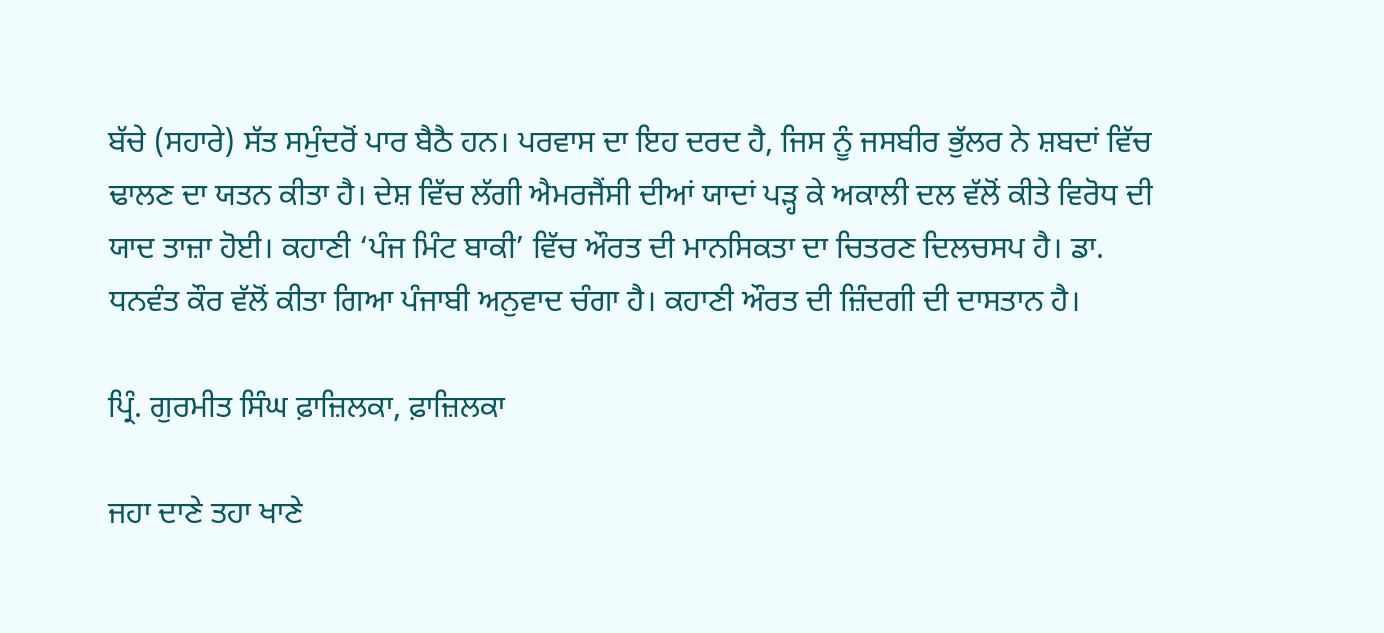ਬੱਚੇ (ਸਹਾਰੇ) ਸੱਤ ਸਮੁੰਦਰੋਂ ਪਾਰ ਬੈਠੈ ਹਨ। ਪਰਵਾਸ ਦਾ ਇਹ ਦਰਦ ਹੈ, ਜਿਸ ਨੂੰ ਜਸਬੀਰ ਭੁੱਲਰ ਨੇ ਸ਼ਬਦਾਂ ਵਿੱਚ ਢਾਲਣ ਦਾ ਯਤਨ ਕੀਤਾ ਹੈ। ਦੇਸ਼ ਵਿੱਚ ਲੱਗੀ ਐਮਰਜੈਂਸੀ ਦੀਆਂ ਯਾਦਾਂ ਪੜ੍ਹ ਕੇ ਅਕਾਲੀ ਦਲ ਵੱਲੋਂ ਕੀਤੇ ਵਿਰੋਧ ਦੀ ਯਾਦ ਤਾਜ਼ਾ ਹੋਈ। ਕਹਾਣੀ ‘ਪੰਜ ਮਿੰਟ ਬਾਕੀ’ ਵਿੱਚ ਔਰਤ ਦੀ ਮਾਨਸਿਕਤਾ ਦਾ ਚਿਤਰਣ ਦਿਲਚਸਪ ਹੈ। ਡਾ. ਧਨਵੰਤ ਕੌਰ ਵੱਲੋਂ ਕੀਤਾ ਗਿਆ ਪੰਜਾਬੀ ਅਨੁਵਾਦ ਚੰਗਾ ਹੈ। ਕਹਾਣੀ ਔਰਤ ਦੀ ਜ਼ਿੰਦਗੀ ਦੀ ਦਾਸਤਾਨ ਹੈ।

ਪ੍ਰਿੰ. ਗੁਰਮੀਤ ਸਿੰਘ ਫ਼ਾਜ਼ਿਲਕਾ, ਫ਼ਾਜ਼ਿਲਕਾ

ਜਹਾ ਦਾਣੇ ਤਹਾ ਖਾਣੇ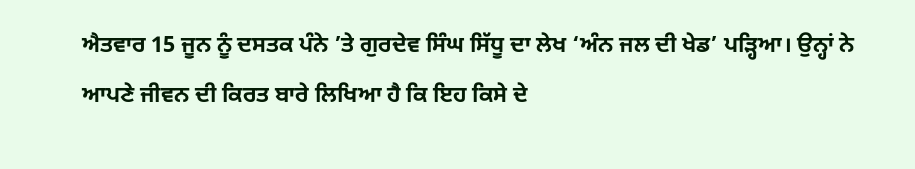ਐਤਵਾਰ 15 ਜੂਨ ਨੂੰ ਦਸਤਕ ਪੰਨੇ ’ਤੇ ਗੁਰਦੇਵ ਸਿੰਘ ਸਿੱਧੂ ਦਾ ਲੇਖ ‘ਅੰਨ ਜਲ ਦੀ ਖੇਡ’ ਪੜ੍ਹਿਆ। ਉਨ੍ਹਾਂ ਨੇ ਆਪਣੇ ਜੀਵਨ ਦੀ ਕਿਰਤ ਬਾਰੇ ਲਿਖਿਆ ਹੈ ਕਿ ਇਹ ਕਿਸੇ ਦੇ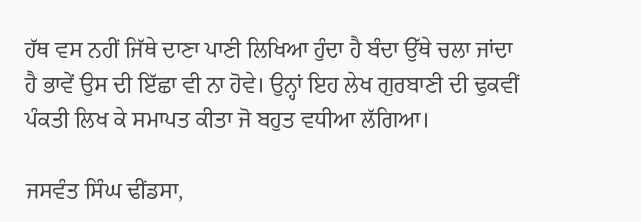ਹੱਥ ਵਸ ਨਹੀਂ ਜਿੱਥੇ ਦਾਣਾ ਪਾਣੀ ਲਿਖਿਆ ਹੁੰਦਾ ਹੈ ਬੰਦਾ ਉੱਥੇ ਚਲਾ ਜਾਂਦਾ ਹੈ ਭਾਵੇਂ ਉਸ ਦੀ ਇੱਛਾ ਵੀ ਨਾ ਹੋਵੇ। ਉਨ੍ਹਾਂ ਇਹ ਲੇਖ ਗੁਰਬਾਣੀ ਦੀ ਢੁਕਵੀਂ ਪੰਕਤੀ ਲਿਖ ਕੇ ਸਮਾਪਤ ਕੀਤਾ ਜੋ ਬਹੁਤ ਵਧੀਆ ਲੱਗਿਆ।

ਜਸਵੰਤ ਸਿੰਘ ਢੀਂਡਸਾ,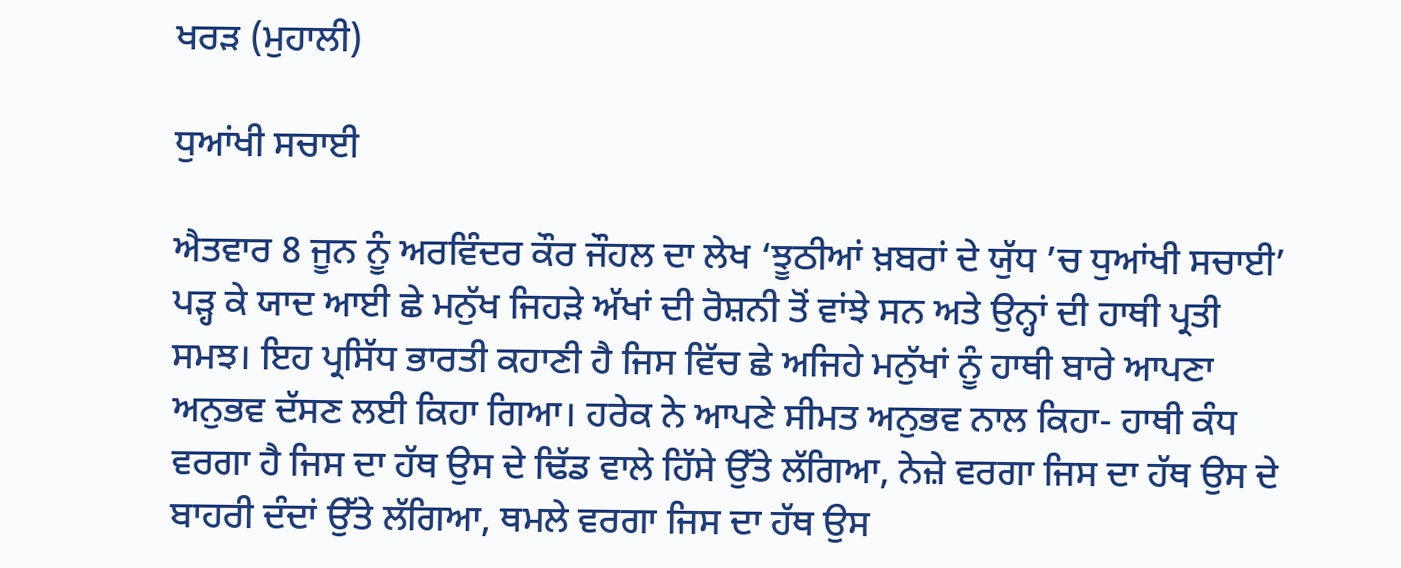ਖਰੜ (ਮੁਹਾਲੀ)

ਧੁਆਂਖੀ ਸਚਾਈ

ਐਤਵਾਰ 8 ਜੂਨ ਨੂੰ ਅਰਵਿੰਦਰ ਕੌਰ ਜੌਹਲ ਦਾ ਲੇਖ ‘ਝੂਠੀਆਂ ਖ਼ਬਰਾਂ ਦੇ ਯੁੱਧ ’ਚ ਧੁਆਂਖੀ ਸਚਾਈ’ ਪੜ੍ਹ ਕੇ ਯਾਦ ਆਈ ਛੇ ਮਨੁੱਖ ਜਿਹੜੇ ਅੱਖਾਂ ਦੀ ਰੋਸ਼ਨੀ ਤੋਂ ਵਾਂਝੇ ਸਨ ਅਤੇ ਉਨ੍ਹਾਂ ਦੀ ਹਾਥੀ ਪ੍ਰਤੀ ਸਮਝ। ਇਹ ਪ੍ਰਸਿੱਧ ਭਾਰਤੀ ਕਹਾਣੀ ਹੈ ਜਿਸ ਵਿੱਚ ਛੇ ਅਜਿਹੇ ਮਨੁੱਖਾਂ ਨੂੰ ਹਾਥੀ ਬਾਰੇ ਆਪਣਾ ਅਨੁਭਵ ਦੱਸਣ ਲਈ ਕਿਹਾ ਗਿਆ। ਹਰੇਕ ਨੇ ਆਪਣੇ ਸੀਮਤ ਅਨੁਭਵ ਨਾਲ ਕਿਹਾ- ਹਾਥੀ ਕੰਧ ਵਰਗਾ ਹੈ ਜਿਸ ਦਾ ਹੱਥ ਉਸ ਦੇ ਢਿੱਡ ਵਾਲੇ ਹਿੱਸੇ ਉੱਤੇ ਲੱਗਿਆ, ਨੇਜ਼ੇ ਵਰਗਾ ਜਿਸ ਦਾ ਹੱਥ ਉਸ ਦੇ ਬਾਹਰੀ ਦੰਦਾਂ ਉੱਤੇ ਲੱਗਿਆ, ਥਮਲੇ ਵਰਗਾ ਜਿਸ ਦਾ ਹੱਥ ਉਸ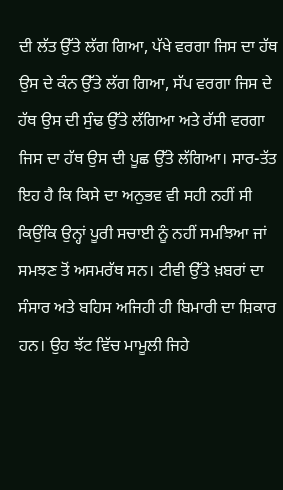ਦੀ ਲੱਤ ਉੱਤੇ ਲੱਗ ਗਿਆ, ਪੱਖੇ ਵਰਗਾ ਜਿਸ ਦਾ ਹੱਥ ਉਸ ਦੇ ਕੰਨ ਉੱਤੇ ਲੱਗ ਗਿਆ, ਸੱਪ ਵਰਗਾ ਜਿਸ ਦੇ ਹੱਥ ਉਸ ਦੀ ਸੁੰਢ ਉੱਤੇ ਲੱਗਿਆ ਅਤੇ ਰੱਸੀ ਵਰਗਾ ਜਿਸ ਦਾ ਹੱਥ ਉਸ ਦੀ ਪੂਛ ਉੱਤੇ ਲੱਗਿਆ। ਸਾਰ-ਤੱਤ ਇਹ ਹੈ ਕਿ ਕਿਸੇ ਦਾ ਅਨੁਭਵ ਵੀ ਸਹੀ ਨਹੀਂ ਸੀ ਕਿਉਂਕਿ ਉਨ੍ਹਾਂ ਪੂਰੀ ਸਚਾਈ ਨੂੰ ਨਹੀਂ ਸਮਝਿਆ ਜਾਂ ਸਮਝਣ ਤੋਂ ਅਸਮਰੱਥ ਸਨ। ਟੀਵੀ ਉੱਤੇ ਖ਼ਬਰਾਂ ਦਾ ਸੰਸਾਰ ਅਤੇ ਬਹਿਸ ਅਜਿਹੀ ਹੀ ਬਿਮਾਰੀ ਦਾ ਸ਼ਿਕਾਰ ਹਨ। ਉਹ ਝੱਟ ਵਿੱਚ ਮਾਮੂਲੀ ਜਿਹੇ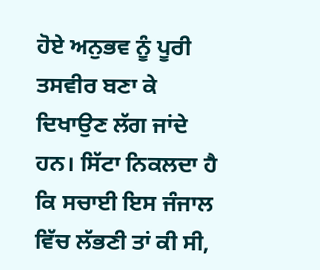ਹੋਏ ਅਨੁਭਵ ਨੂੰ ਪੂਰੀ ਤਸਵੀਰ ਬਣਾ ਕੇ ਦਿਖਾਉਣ ਲੱਗ ਜਾਂਦੇ ਹਨ। ਸਿੱਟਾ ਨਿਕਲਦਾ ਹੈ ਕਿ ਸਚਾਈ ਇਸ ਜੰਜਾਲ ਵਿੱਚ ਲੱਭਣੀ ਤਾਂ ਕੀ ਸੀ,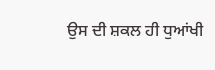ਉਸ ਦੀ ਸ਼ਕਲ ਹੀ ਧੁਆਂਖੀ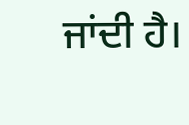ਜਾਂਦੀ ਹੈ।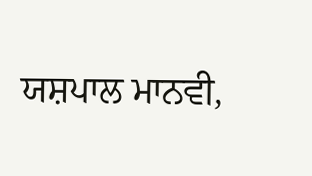ਯਸ਼ਪਾਲ ਮਾਨਵੀ,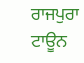ਰਾਜਪੁਰਾ ਟਾਊਨ